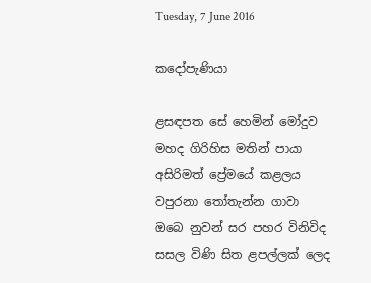Tuesday, 7 June 2016

කදෝපැණියා

ළසඳපත සේ හෙමින් මෝදුව
මහද ගිරිහිස මතින් පායා
අසිරිමත් ප්‍රේමයේ කළලය
වපුරනා තෝතැන්න ගාවා
ඔබෙ නුවන් සර පහර විනිවිද
සසල විණි සිත ළපල්ලක් ලෙද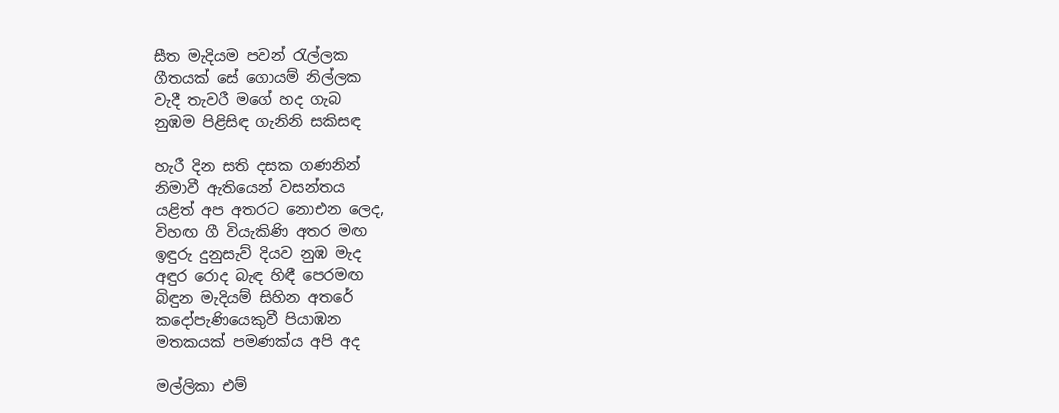සීත මැදියම පවන් රැල්ලක
ගීතයක් සේ ගොයම් නිල්ලක
වැදී තැවරී මගේ හද ගැබ
නුඹම පිළිසිඳ ගැනිනි සකිසඳ

හැරී දින සති දසක ගණනින්
නිමාවී ඇතියෙන් වසන්තය
යළිත් අප අතරට නොඑන ලෙද,
විහඟ ගී වියැකිණි අතර මඟ
ඉඳුරු දුනුසැව් දියව නුඹ මැද
අඳුර රොද බැඳ හිඳී පෙරමඟ
බිඳුන මැදියම් සිහින අතරේ
කදෝපැණියෙකුවී පියාඹන
මතකයක් පමණක්ය අපි අද

මල්ලිකා එම්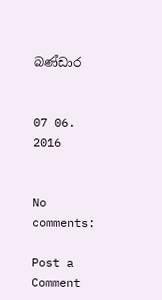බණ්ඩාර


07 06. 2016


No comments:

Post a Comment